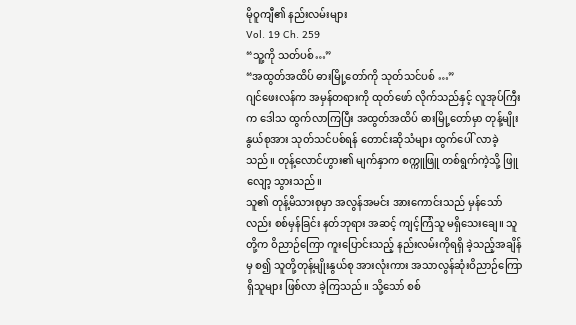မိုဝူကျီ၏ နည်းလမ်းများ
Vol. 19 Ch. 259
“သူ့ကို သတ်ပစ်…”
“အထွတ်အထိပ် ဓားမြို့တော်ကို သုတ်သင်ပစ် …”
ဂျင်ဖေးလန်က အမှန်တရားကို ထုတ်ဖော် လိုက်သည်နှင့် လူအုပ်ကြီးက ဒေါသ ထွက်လာကြပြီး အထွတ်အထိပ် ဓားမြို့တော်မှာ တုန့်မျိုးနွယ်စုအား သုတ်သင်ပစ်ရန် တောင်းဆိုသံများ ထွက်ပေါ် လာခဲ့သည်။ တုန့်လောင်ဟွား၏ မျက်နှာက စက္ကူဖြူ တစ်ရွက်ကဲ့သို့ ဖြူလျော့ သွားသည်။
သူ၏ တုန့်မိသားစုမှာ အလွန်အမင်း အားကောင်းသည် မှန်သော်လည်း စစ်မှန်ခြင်း နတ်ဘုရား အဆင့် ကျင့်ကြံသူ မရှိသေးချေ။ သူတို့က ဝိညာဉ်ကြော ကူးပြောင်းသည့် နည်းလမ်းကိုရရှိ ခဲ့သည့်အချိန်မှ စ၍ သူတို့တုန့်မျိုးနွယ်စု အားလုံးကား အသာလွန်ဆုံးဝိညာဉ်ကြော ရှိသူများ ဖြစ်လာ ခဲ့ကြသည်။ သို့သော် စစ်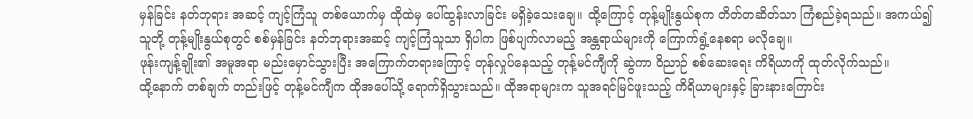မှန်ခြင်း နတ်ဘုရား အဆင့် ကျင့်ကြံသူ တစ်ယောက်မှ ထိုထဲမှ ပေါ်ထွန်းလာခြင်း မရှိခဲ့သေးချေ။ ထို့ကြောင့် တုန့်မျိုးနွယ်စုက တိတ်တဆိတ်သာ ကြံစည်ခဲ့ရသည်။ အကယ်၍ သူတို့ တုန့်မျိုးနွယ်စုတွင် စစ်မှန်ခြင်း နတ်ဘုရားအဆင့် ကျင့်ကြံသူသာ ရှိပါက ဖြစ်ပျက်လာမည့် အန္တရာယ်များကို ကြောက်ရွံ့နေစရာ မလိုချေ။
ဖုန်းကျန့်ချိုး၏ အမူအရာ မည်းမှောင်သွားပြီး အကြောက်တရားကြောင့် တုန်လှုပ်နေသည့် တုန့်မင်ကျီကို ဆွဲကာ ဝိညာဉ် စစ်ဆေးရေး ကိရိယာကို ထုတ်လိုက်သည်။
ထို့နောက် တစ်ချက် တည်းဖြင့် တုန့်မင်ကျီက ထိုအပေါ်သို့ ရောက်ရှိသွားသည်။ ထိုအရာများက သူအရင်မြင်ဖူးသည့် ကိရိယာများနှင့် ခြားနားကြောင်း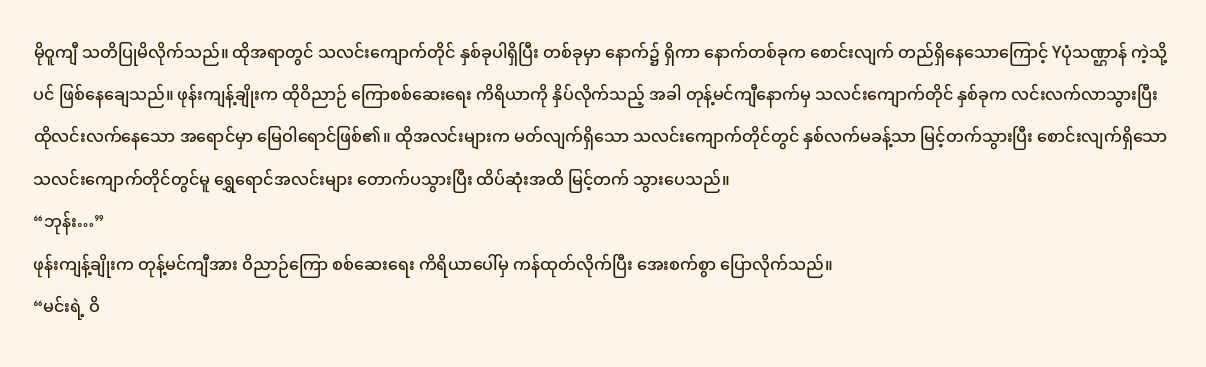မိုဝူကျီ သတိပြုမိလိုက်သည်။ ထိုအရာတွင် သလင်းကျောက်တိုင် နှစ်ခုပါရှိပြီး တစ်ခုမှာ နောက်၌ ရှိကာ နောက်တစ်ခုက စောင်းလျက် တည်ရှိနေသောကြောင့် Yပုံသဏ္ဌာန် ကဲ့သို့ပင် ဖြစ်နေချေသည်။ ဖုန်းကျန့်ချိုးက ထိုဝိညာဉ် ကြောစစ်ဆေးရေး ကိရိယာကို နှိပ်လိုက်သည့် အခါ တုန့်မင်ကျီနောက်မှ သလင်းကျောက်တိုင် နှစ်ခုက လင်းလက်လာသွားပြီး ထိုလင်းလက်နေသော အရောင်မှာ မြေဝါရောင်ဖြစ်၏။ ထိုအလင်းများက မတ်လျက်ရှိသော သလင်းကျောက်တိုင်တွင် နှစ်လက်မခန့်သာ မြင့်တက်သွားပြီး စောင်းလျက်ရှိသော သလင်းကျောက်တိုင်တွင်မူ ရွှေရောင်အလင်းများ တောက်ပသွားပြီး ထိပ်ဆုံးအထိ မြင့်တက် သွားပေသည်။
“ဘုန်း…”
ဖုန်းကျန့်ချိုးက တုန့်မင်ကျီအား ဝိညာဉ်ကြော စစ်ဆေးရေး ကိရိယာပေါ်မှ ကန်ထုတ်လိုက်ပြီး အေးစက်စွာ ပြောလိုက်သည်။
“မင်းရဲ့ ဝိ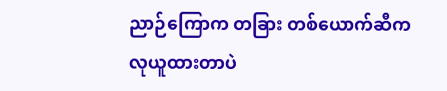ညာဉ်ကြောက တခြား တစ်ယောက်ဆီက လုယူထားတာပဲ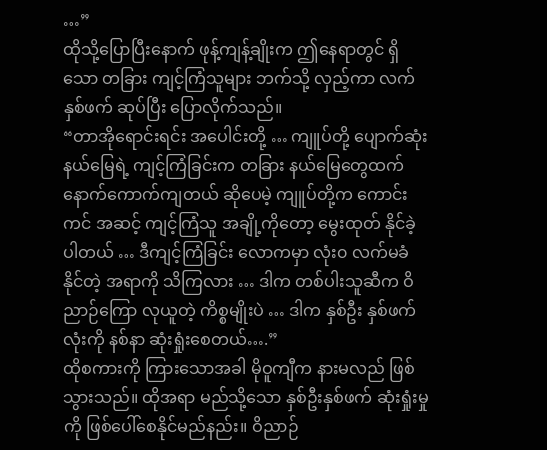…”
ထိုသို့ပြောပြီးနောက် ဖုန့်ကျန့်ချိုးက ဤနေရာတွင် ရှိသော တခြား ကျင့်ကြံသူများ ဘက်သို့ လှည့်ကာ လက်နှစ်ဖက် ဆုပ်ပြီး ပြောလိုက်သည်။
“တာအိုရောင်းရင်း အပေါင်းတို့ … ကျူပ်တို့ ပျောက်ဆုံး နယ်မြေရဲ့ ကျင့်ကြံခြင်းက တခြား နယ်မြေတွေထက် နောက်ကောက်ကျတယ် ဆိုပေမဲ့ ကျူပ်တို့က ကောင်းကင် အဆင့် ကျင့်ကြံသူ အချို့ကိုတော့ မွေးထုတ် နိုင်ခဲ့ပါတယ် … ဒီကျင့်ကြံခြင်း လောကမှာ လုံး၀ လက်မခံနိုင်တဲ့ အရာကို သိကြလား … ဒါက တစ်ပါးသူဆီက ဝိညာဉ်ကြော လုယူတဲ့ ကိစ္စမျိုးပဲ … ဒါက နှစ်ဦး နှစ်ဖက်လုံးကို နစ်နာ ဆုံးရှုံးစေတယ်….”
ထိုစကားကို ကြားသောအခါ မိုဝူကျီက နားမလည် ဖြစ်သွားသည်။ ထိုအရာ မည်သို့သော နှစ်ဦးနှစ်ဖက် ဆုံးရှုံးမှုကို ဖြစ်ပေါ်စေနိုင်မည်နည်း။ ဝိညာဉ်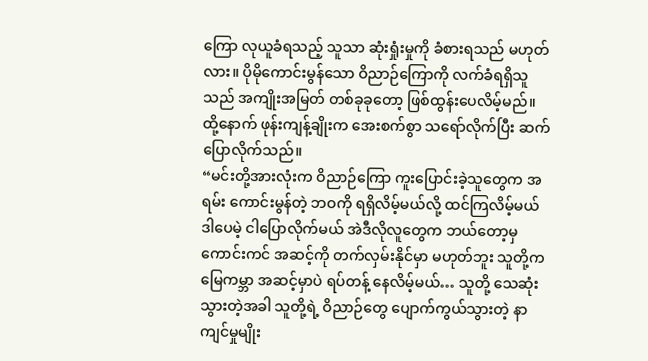ကြော လုယူခံရသည့် သူသာ ဆုံးရှုံးမှုကို ခံစားရသည် မဟုတ်လား။ ပိုမိုကောင်းမွန်သော ဝိညာဉ်ကြောကို လက်ခံရရှိသူသည် အကျိုးအမြတ် တစ်ခုခုတော့ ဖြစ်ထွန်းပေလိမ့်မည်။ ထို့နောက် ဖုန်းကျန့်ချိုးက အေးစက်စွာ သရော်လိုက်ပြီး ဆက်ပြောလိုက်သည်။
“မင်းတို့အားလုံးက ဝိညာဉ်ကြော ကူးပြောင်းခဲ့သူတွေက အရမ်း ကောင်းမွန်တဲ့ ဘဝကို ရရှိလိမ့်မယ်လို့ ထင်ကြလိမ့်မယ် ဒါပေမဲ့ ငါပြောလိုက်မယ် အဲဒီလိုလူတွေက ဘယ်တော့မှ ကောင်းကင် အဆင့်ကို တက်လှမ်းနိုင်မှာ မဟုတ်ဘူး သူတို့က မြေကမ္ဘာ အဆင့်မှာပဲ ရပ်တန့် နေလိမ့်မယ်… သူတို့ သေဆုံး သွားတဲ့အခါ သူတို့ရဲ့ ဝိညာဉ်တွေ ပျောက်ကွယ်သွားတဲ့ နာကျင်မှုမျိုး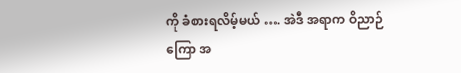ကို ခံစားရလိမ့်မယ် …. အဲဒီ အရာက ဝိညာဉ်ကြော အ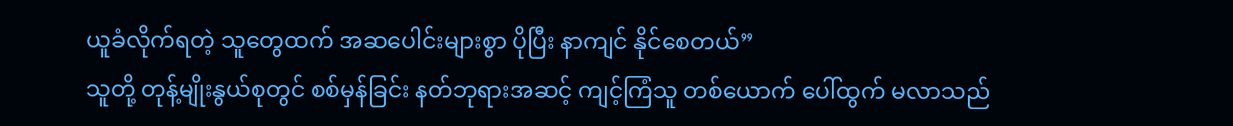ယူခံလိုက်ရတဲ့ သူတွေထက် အဆပေါင်းများစွာ ပိုပြီး နာကျင် နိုင်စေတယ်”
သူတို့ တုန့်မျိုးနွယ်စုတွင် စစ်မှန်ခြင်း နတ်ဘုရားအဆင့် ကျင့်ကြံသူ တစ်ယောက် ပေါ်ထွက် မလာသည်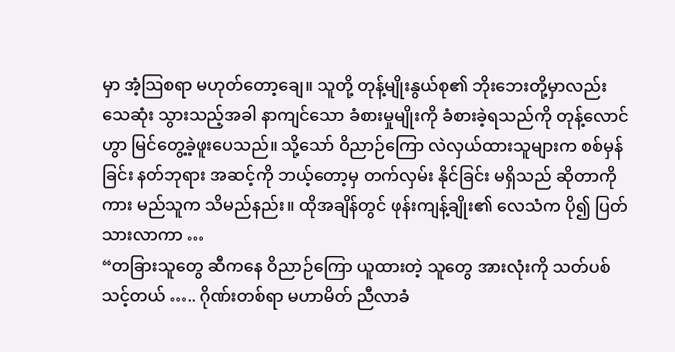မှာ အံ့သြစရာ မဟုတ်တော့ချေ။ သူတို့ တုန့်မျိုးနွယ်စု၏ ဘိုးဘေးတို့မှာလည်း သေဆုံး သွားသည့်အခါ နာကျင်သော ခံစားမှုမျိုးကို ခံစားခဲ့ရသည်ကို တုန့်လောင်ဟွာ မြင်တွေ့ခဲ့ဖူးပေသည်။ သို့သော် ဝိညာဉ်ကြော လဲလှယ်ထားသူများက စစ်မှန်ခြင်း နတ်ဘုရား အဆင့်ကို ဘယ့်တော့မှ တက်လှမ်း နိုင်ခြင်း မရှိသည် ဆိုတာကိုကား မည်သူက သိမည်နည်း။ ထိုအချိန်တွင် ဖုန်းကျန့်ချိုး၏ လေသံက ပို၍ ပြတ်သားလာကာ …
“တခြားသူတွေ ဆီကနေ ဝိညာဉ်ကြော ယူထားတဲ့ သူတွေ အားလုံးကို သတ်ပစ်သင့်တယ် ….. ဂိုဏ်းတစ်ရာ မဟာမိတ် ညီလာခံ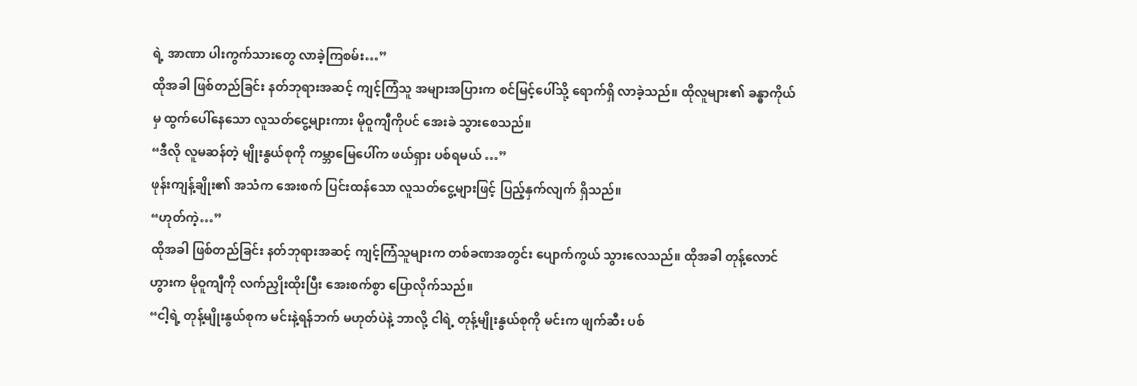ရဲ့ အာဏာ ပါးကွက်သားတွေ လာခဲ့ကြစမ်း…”
ထိုအခါ ဖြစ်တည်ခြင်း နတ်ဘုရားအဆင့် ကျင့်ကြံသူ အများအပြားက စင်မြင့်ပေါ်သို့ ရောက်ရှိ လာခဲ့သည်။ ထိုလူများ၏ ခန္ဓာကိုယ်မှ ထွက်ပေါ်နေသော လူသတ်ငွေ့များကား မိုဝူကျီကိုပင် အေးခဲ သွားစေသည်။
“ဒီလို လူမဆန်တဲ့ မျိုးနွယ်စုကို ကမ္ဘာမြေပေါ်က ဖယ်ရှား ပစ်ရမယ် …”
ဖုန်းကျန့်ချိုး၏ အသံက အေးစက် ပြင်းထန်သော လူသတ်ငွေ့များဖြင့် ပြည့်နှက်လျက် ရှိသည်။
“ဟုတ်ကဲ့…”
ထိုအခါ ဖြစ်တည်ခြင်း နတ်ဘုရားအဆင့် ကျင့်ကြံသူများက တစ်ခဏအတွင်း ပျောက်ကွယ် သွားလေသည်။ ထိုအခါ တုန့်လောင်ဟွားက မိုဝူကျီကို လက်ညှိုးထိုးပြီး အေးစက်စွာ ပြောလိုက်သည်။
“ငါ့ရဲ့ တုန့်မျိုးနွယ်စုက မင်းနဲ့ရန်ဘက် မဟုတ်ပဲနဲ့ ဘာလို့ ငါရဲ့ တုန့်မျိုးနွယ်စုကို မင်းက ဖျက်ဆီး ပစ်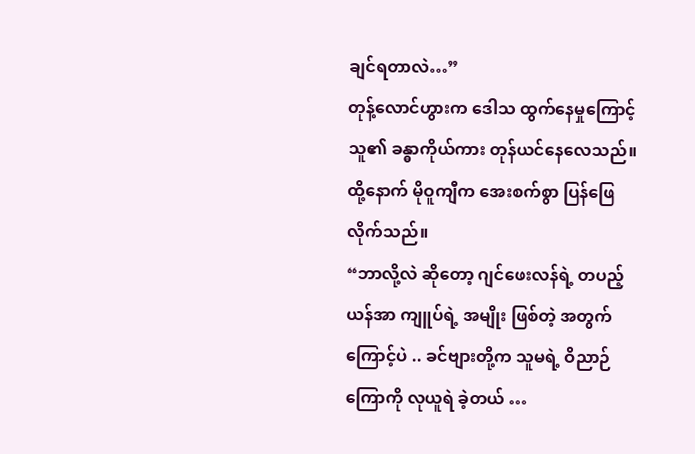ချင်ရတာလဲ…”
တုန့်လောင်ဟွားက ဒေါသ ထွက်နေမှုကြောင့် သူ၏ ခန္ဓာကိုယ်ကား တုန်ယင်နေလေသည်။ ထို့နောက် မိုဝူကျီက အေးစက်စွာ ပြန်ဖြေလိုက်သည်။
“ဘာလို့လဲ ဆိုတော့ ဂျင်ဖေးလန်ရဲ့ တပည့်ယန်အာ ကျူပ်ရဲ့ အမျိုး ဖြစ်တဲ့ အတွက်ကြောင့်ပဲ .. ခင်ဗျားတို့က သူမရဲ့ ဝိညာဉ်ကြောကို လုယူရဲ ခဲ့တယ် …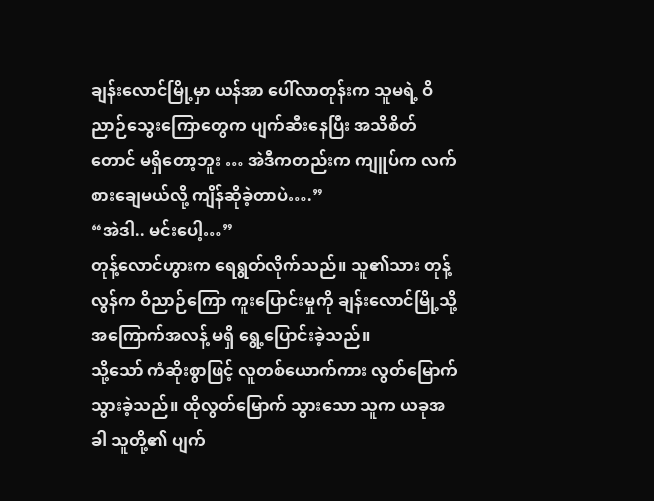ချန်းလောင်မြို့မှာ ယန်အာ ပေါ်လာတုန်းက သူမရဲ့ ဝိညာဉ်သွေးကြောတွေက ပျက်ဆီးနေပြီး အသိစိတ်တောင် မရှိတော့ဘူး … အဲဒီကတည်းက ကျူပ်က လက်စားချေမယ်လို့ ကျိန်ဆိုခဲ့တာပဲ….”
“အဲဒါ.. မင်းပေါ့…”
တုန့်လောင်ဟွားက ရေရွတ်လိုက်သည်။ သူ၏သား တုန့်လွန်က ဝိညာဉ်ကြော ကူးပြောင်းမှုကို ချန်းလောင်မြို့သို့ အကြောက်အလန့် မရှိ ရွေ့ပြောင်းခဲ့သည်။
သို့သော် ကံဆိုးစွာဖြင့် လူတစ်ယောက်ကား လွတ်မြောက် သွားခဲ့သည်။ ထိုလွတ်မြောက် သွားသော သူက ယခုအခါ သူတို့၏ ပျက်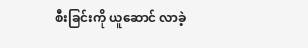စီးခြင်းကို ယူဆောင် လာခဲ့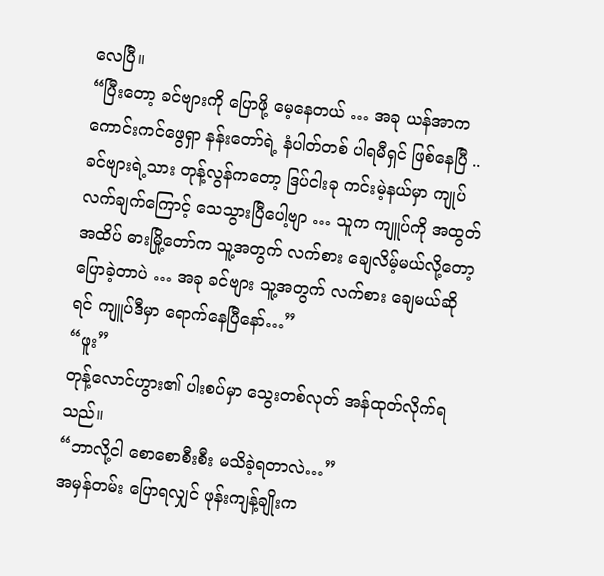လေပြီ။
“ပြီးတော့ ခင်ဗျားကို ပြောဖို့ မေ့နေတယ် … အခု ယန်အာက ကောင်းကင်ဖွေရှာ နန်းတော်ရဲ့ နံပါတ်တစ် ပါရမီရှင် ဖြစ်နေပြီ .. ခင်ဗျားရဲ့သား တုန့်လွန်ကတော့ ဒြပ်ငါးခု ကင်းမဲ့နယ်မှာ ကျုပ်လက်ချက်ကြောင့် သေသွားပြီပေါ့ဗျာ … သူက ကျူပ်ကို အထွတ်အထိပ် ဓားမြို့တော်က သူ့အတွက် လက်စား ချေလိမ့်မယ်လို့တော့ ပြောခဲ့တာပဲ … အခု ခင်ဗျား သူ့အတွက် လက်စား ချေမယ်ဆိုရင် ကျူပ်ဒီမှာ ရောက်နေပြီနော်…”
“ဖူး”
တုန့်လောင်ဟွား၏ ပါးစပ်မှာ သွေးတစ်လုတ် အန်ထုတ်လိုက်ရသည်။
“ဘာလို့ငါ စောစောစီးစီး မသိခဲ့ရတာလဲ…”
အမှန်တမ်း ပြောရလျှင် ဖုန်းကျန့်ချိုးက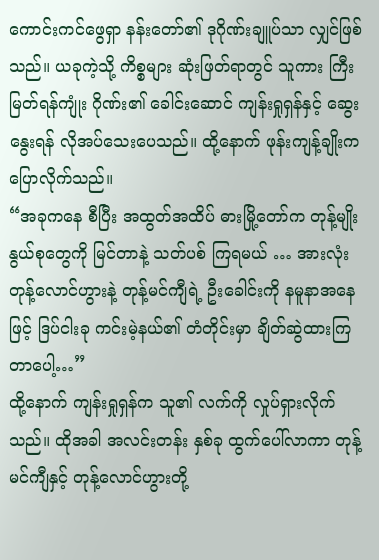ကောင်းကင်ဖွေရှာ နန်းတော်၏ ဒုဂိုဏ်းချူပ်သာ လျှင်ဖြစ်သည်။ ယခုကဲ့သို့ ကိစ္စများ ဆုံးဖြတ်ရာတွင် သူကား ကြီးမြတ်ရန်ကျုံး ဂိုဏ်း၏ ခေါင်းဆောင် ကျန်းရှုရှန်နှင့် ဆွေးနွေးရန် လိုအပ်သေးပေသည်။ ထို့နောက် ဖုန်းကျန့်ချိုးက ပြောလိုက်သည်။
“အခုကနေ စီပြီး အထွတ်အထိပ် ဓားမြို့တော်က တုန့်မျိုးနွယ်စုတွေကို မြင်တာနဲ့ သတ်ပစ် ကြရမယ် … အားလုံး တုန့်လောင်ဟွားနဲ့ တုန့်မင်ကျီရဲ့ ဦးခေါင်းကို နမူနာအနေဖြင့် ဒြပ်ငါးခု ကင်းမဲ့နယ်၏ တံတိုင်းမှာ ချိတ်ဆွဲထားကြတာပေါ့…”
ထို့နောက် ကျန်းရှုရှန်က သူ၏ လက်ကို လှုပ်ရှားလိုက်သည်။ ထိုအခါ အလင်းတန်း နှစ်ခု ထွက်ပေါ်လာကာ တုန့်မင်ကျီနှင့် တုန့်လောင်ဟွားတို့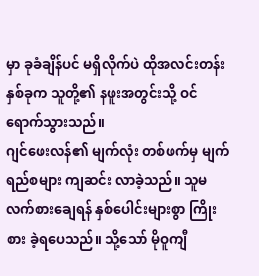မှာ ခုခံချိန်ပင် မရှိလိုက်ပဲ ထိုအလင်းတန်း နှစ်ခုက သူတို့၏ နဖူးအတွင်းသို့ ဝင်ရောက်သွားသည်။
ဂျင်ဖေးလန်၏ မျက်လုံး တစ်ဖက်မှ မျက်ရည်စများ ကျဆင်း လာခဲ့သည်။ သူမ လက်စားချေရန် နှစ်ပေါင်းများစွာ ကြိုးစား ခဲ့ရပေသည်။ သို့သော် မိုဝူကျီ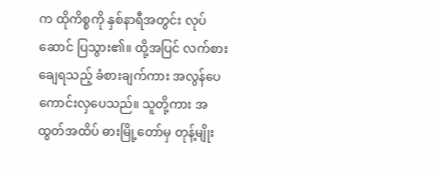က ထိုကိစ္စကို နှစ်နာရီအတွင်း လုပ်ဆောင် ပြသွား၏။ ထို့အပြင် လက်စား ချေရသည့် ခံစားချက်ကား အလွန်ပေ ကောင်းလှပေသည်။ သူတို့ကား အထွတ်အထိပ် ဓားမြို့တော်မှ တုန့်မျိုး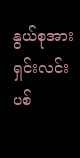နွယ်စုအား ရှင်းလင်း ပစ်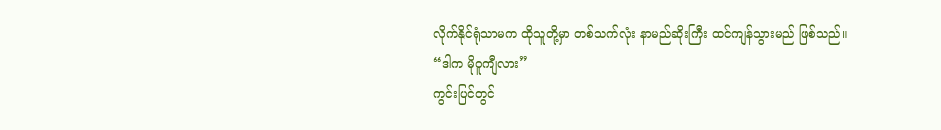လိုက်နိုင်ရုံသာမက ထိုသူတို့မှာ တစ်သက်လုံး နာမည်ဆိုးကြီး ထင်ကျန်သွားမည် ဖြစ်သည်။
“ဒါက မိုဝူကျီလား”
ကွင်းပြင်တွင်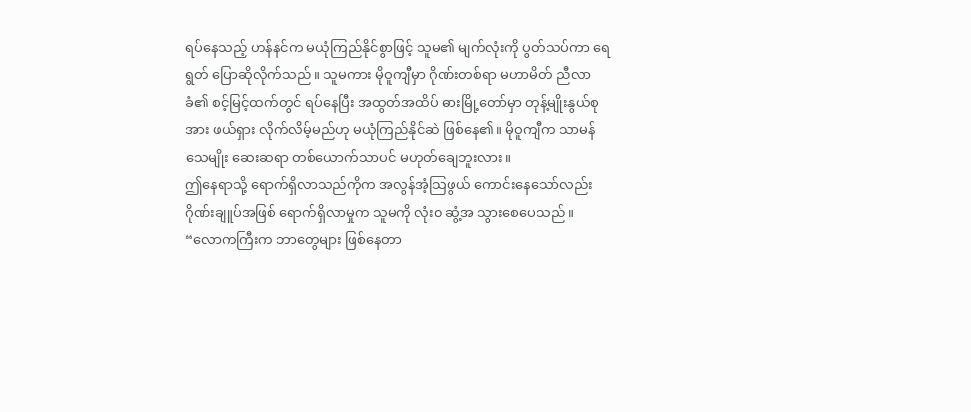ရပ်နေသည့် ဟန်နင်က မယုံကြည်နိုင်စွာဖြင့် သူမ၏ မျက်လုံးကို ပွတ်သပ်ကာ ရေရွတ် ပြောဆိုလိုက်သည်။ သူမကား မိုဝူကျီမှာ ဂိုဏ်းတစ်ရာ မဟာမိတ် ညီလာခံ၏ စင့်မြင့်ထက်တွင် ရပ်နေပြီး အထွတ်အထိပ် ဓားမြို့တော်မှာ တုန့်မျိုးနွယ်စုအား ဖယ်ရှား လိုက်လိမ့်မည်ဟု မယုံကြည်နိုင်ဆဲ ဖြစ်နေ၏။ မိုဝူကျီက သာမန် သေမျိုး ဆေးဆရာ တစ်ယောက်သာပင် မဟုတ်ချေဘူးလား။
ဤနေရာသို့ ရောက်ရှိလာသည်ကိုက အလွန်အံ့သြဖွယ် ကောင်းနေသော်လည်း ဂိုဏ်းချူပ်အဖြစ် ရောက်ရှိလာမှုက သူမကို လုံး၀ ဆွံ့အ သွားစေပေသည်။
“လောကကြီးက ဘာတွေများ ဖြစ်နေတာ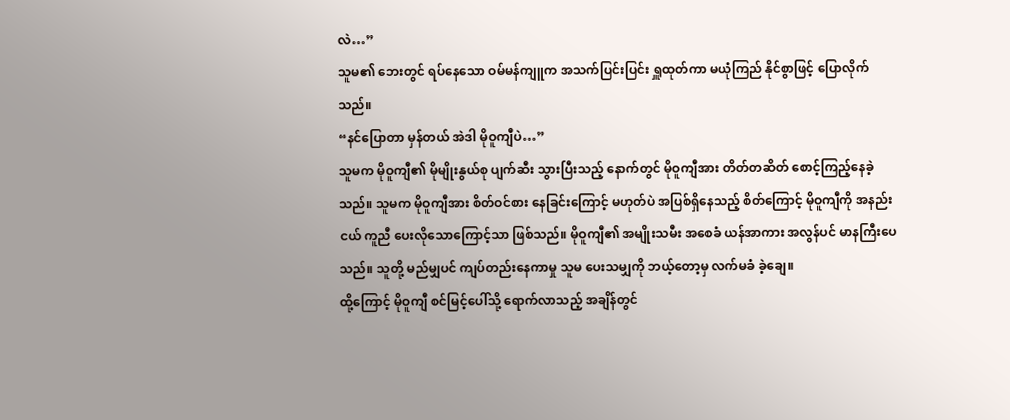လဲ…”
သူမ၏ ဘေးတွင် ရပ်နေသော ဝမ်မန်ကျူက အသက်ပြင်းပြင်း ရှူထုတ်ကာ မယုံကြည် နိုင်စွာဖြင့် ပြောလိုက်သည်။
“နင်ပြောတာ မှန်တယ် အဲဒါ မိုဝူကျီပဲ…”
သူမက မိုဝူကျီ၏ မိုမျိုးနွယ်စု ပျက်ဆီး သွားပြီးသည့် နောက်တွင် မိုဝူကျီအား တိတ်တဆိတ် စောင့်ကြည့်နေခဲ့သည်။ သူမက မိုဝူကျီအား စိတ်ဝင်စား နေခြင်းကြောင့် မဟုတ်ပဲ အပြစ်ရှိနေသည့် စိတ်ကြောင့် မိုဝူကျီကို အနည်းငယ် ကူညီ ပေးလိုသောကြောင့်သာ ဖြစ်သည်။ မိုဝူကျီ၏ အမျိုးသမီး အစေခံ ယန်အာကား အလွန်ပင် မာနကြီးပေသည်။ သူတို့ မည်မျှပင် ကျပ်တည်းနေကာမှု သူမ ပေးသမျှကို ဘယ့်တော့မှ လက်မခံ ခဲ့ချေ။
ထို့ကြောင့် မိုဝူကျီ စင်မြင့်ပေါ်သို့ ရောက်လာသည့် အချိန်တွင်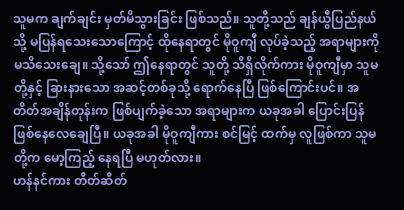သူမက ချက်ချင်း မှတ်မိသွားခြင်း ဖြစ်သည်။ သူတို့သည် ချန်ယွီပြည်နယ်သို့ မပြန်ရသေးသောကြောင့် ထိုနေရာတွင် မိုဝူကျီ လုပ်ခဲ့သည့် အရာများကို မသိသေးချေ။ သို့သော် ဤနေရာတွင် သူတို့ သိရှိလိုက်ကား မိုဝူကျီမှာ သူမတို့နှင့် ခြားနားသော အဆင့်တစ်ခုသို့ ရောက်နေပြီ ဖြစ်ကြောင်းပင်။ အတိတ်အချိန်တုန်းက ဖြစ်ပျက်ခဲ့သော အရာများက ယခုအခါ ပြောင်းပြန် ဖြစ်နေလေချေပြီ။ ယခုအခါ မိုဝူကျီကား စင်မြင့် ထက်မှ လူဖြစ်ကာ သူမတို့က မော့ကြည့် နေရပြီ မဟုတ်လား။
ဟန်နင်ကား တိတ်ဆိတ်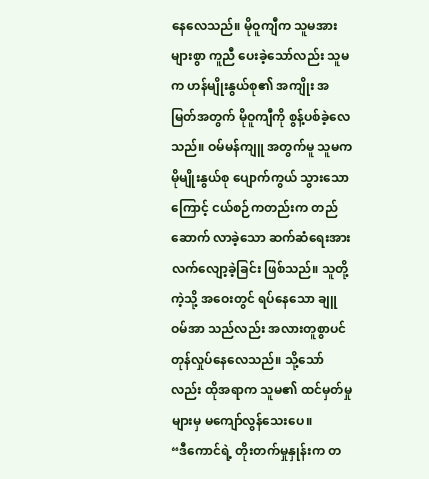နေလေသည်။ မိုဝူကျီက သူမအား များစွာ ကူညီ ပေးခဲ့သော်လည်း သူမက ဟန်မျိုးနွယ်စု၏ အကျိုး အမြတ်အတွက် မိုဝူကျီကို စွန့်ပစ်ခဲ့လေသည်။ ဝမ်မန်ကျူ အတွက်မူ သူမက မိုမျိုးနွယ်စု ပျောက်ကွယ် သွားသောကြောင့် ငယ်စဉ်ကတည်းက တည်ဆောက် လာခဲ့သော ဆက်ဆံရေးအား လက်လျော့ခဲ့ခြင်း ဖြစ်သည်။ သူတို့ကဲ့သို့ အဝေးတွင် ရပ်နေသော ချူဝမ်အာ သည်လည်း အလားတူစွာပင် တုန်လှုပ်နေလေသည်။ သို့သော်လည်း ထိုအရာက သူမ၏ ထင်မှတ်မှု များမှ မကျော်လွန်သေးပေ။
“ဒီကောင်ရဲ့ တိုးတက်မှုနှုန်းက တ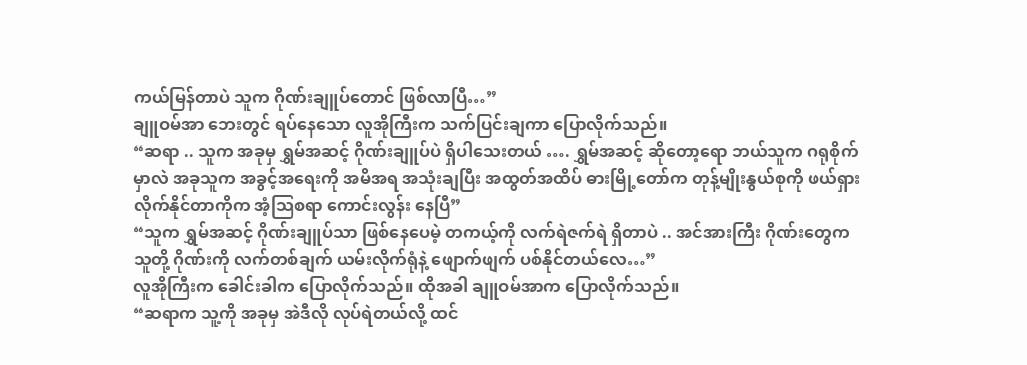ကယ်မြန်တာပဲ သူက ဂိုဏ်းချူပ်တောင် ဖြစ်လာပြီ…”
ချူဝမ်အာ ဘေးတွင် ရပ်နေသော လူအိုကြီးက သက်ပြင်းချကာ ပြောလိုက်သည်။
“ဆရာ .. သူက အခုမှ ရွှမ်အဆင့် ဂိုဏ်းချူပ်ပဲ ရှိပါသေးတယ် …. ရွှမ်အဆင့် ဆိုတော့ရော ဘယ်သူက ဂရုစိုက်မှာလဲ အခုသူက အခွင့်အရေးကို အမိအရ အသုံးချပြီး အထွတ်အထိပ် ဓားမြို့တော်က တုန့်မျိုးနွယ်စုကို ဖယ်ရှား လိုက်နိုင်တာကိုက အံ့သြစရာ ကောင်းလွန်း နေပြီ”
“သူက ရွှမ်အဆင့် ဂိုဏ်းချူပ်သာ ဖြစ်နေပေမဲ့ တကယ့်ကို လက်ရဲဇက်ရဲ ရှိတာပဲ .. အင်အားကြီး ဂိုဏ်းတွေက သူတို့ ဂိုဏ်းကို လက်တစ်ချက် ယမ်းလိုက်ရုံနဲ့ ဖျောက်ဖျက် ပစ်နိုင်တယ်လေ…”
လူအိုကြီးက ခေါင်းခါက ပြောလိုက်သည်။ ထိုအခါ ချူဝမ်အာက ပြောလိုက်သည်။
“ဆရာက သူ့ကို အခုမှ အဲဒီလို လုပ်ရဲတယ်လို့ ထင်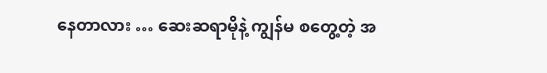နေတာလား … ဆေးဆရာမိုနဲ့ ကျွန်မ စတွေ့တဲ့ အ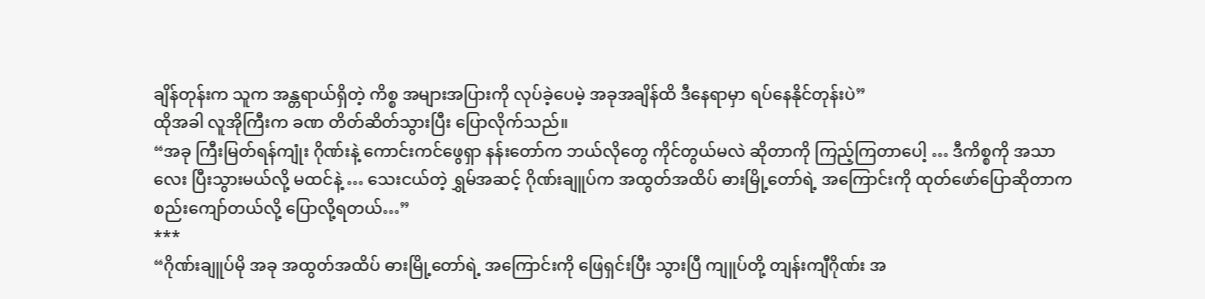ချိန်တုန်းက သူက အန္တရာယ်ရှိတဲ့ ကိစ္စ အများအပြားကို လုပ်ခဲ့ပေမဲ့ အခုအချိန်ထိ ဒီနေရာမှာ ရပ်နေနိုင်တုန်းပဲ”
ထိုအခါ လူအိုကြီးက ခဏ တိတ်ဆိတ်သွားပြီး ပြောလိုက်သည်။
“အခု ကြီးမြတ်ရန်ကျုံး ဂိုဏ်းနဲ့ ကောင်းကင်ဖွေရှာ နန်းတော်က ဘယ်လိုတွေ ကိုင်တွယ်မလဲ ဆိုတာကို ကြည့်ကြတာပေါ့ … ဒီကိစ္စကို အသာလေး ပြီးသွားမယ်လို့ မထင်နဲ့ … သေးငယ်တဲ့ ရွှမ်အဆင့် ဂိုဏ်းချူပ်က အထွတ်အထိပ် ဓားမြို့တော်ရဲ့ အကြောင်းကို ထုတ်ဖော်ပြောဆိုတာက စည်းကျော်တယ်လို့ ပြောလို့ရတယ်…”
***
“ဂိုဏ်းချူပ်မို အခု အထွတ်အထိပ် ဓားမြို့တော်ရဲ့ အကြောင်းကို ဖြေရှင်းပြီး သွားပြီ ကျူပ်တို့ တျန်းကျီဂိုဏ်း အ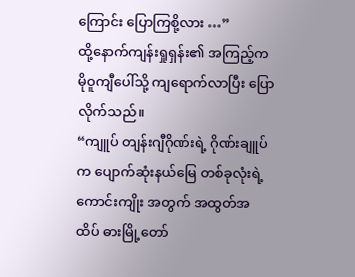ကြောင်း ပြောကြစို့လား …”
ထို့နောက်ကျန်းရှုရှန်း၏ အကြည့်က မိုဝူကျီပေါ်သို့ ကျရောက်လာပြီး ပြောလိုက်သည်။
“ကျူပ် တျန်းဂျီဂိုဏ်းရဲ့ ဂိုဏ်းချူပ်က ပျောက်ဆုံးနယ်မြေ တစ်ခုလုံးရဲ့ ကောင်းကျိုး အတွက် အထွတ်အထိပ် ဓားမြို့တော်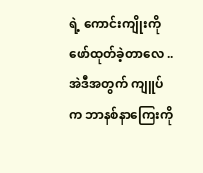ရဲ့ ကောင်းကျိုးကို ဖော်ထုတ်ခဲ့တာလေ .. အဲဒီအတွက် ကျူပ်က ဘာနစ်နာကြေးကို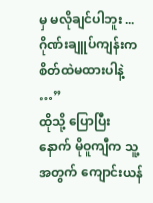မှ မလိုချင်ပါဘူး ... ဂိုဏ်းချူပ်ကျန်းက စိတ်ထဲမထားပါနဲ့ …”
ထိုသို့ ပြောပြီးနောက် မိုဝူကျီက သူ့အတွက် ကျောင်းယန်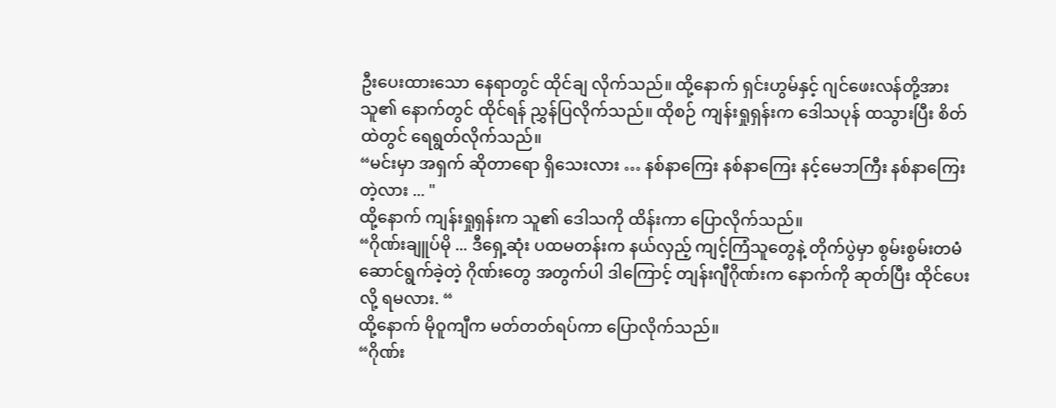ဦးပေးထားသော နေရာတွင် ထိုင်ချ လိုက်သည်။ ထို့နောက် ရှင်းဟွမ်နှင့် ဂျင်ဖေးလန်တို့အား သူ၏ နောက်တွင် ထိုင်ရန် ညွှန်ပြလိုက်သည်။ ထိုစဉ် ကျန်းရှုရှန်းက ဒေါသပုန် ထသွားပြီး စိတ်ထဲတွင် ရေရွတ်လိုက်သည်။
“မင်းမှာ အရှက် ဆိုတာရော ရှိသေးလား … နစ်နာကြေး နစ်နာကြေး နင့်မေဘကြီး နစ်နာကြေး တဲ့လား ... "
ထို့နောက် ကျန်းရှုရှန်းက သူ၏ ဒေါသကို ထိန်းကာ ပြောလိုက်သည်။
“ဂိုဏ်းချူပ်မို ... ဒီရှေ့ဆုံး ပထမတန်းက နယ်လှည့် ကျင့်ကြံသူတွေနဲ့ တိုက်ပွဲမှာ စွမ်းစွမ်းတမံ ဆောင်ရွက်ခဲ့တဲ့ ဂိုဏ်းတွေ အတွက်ပါ ဒါကြောင့် တျန်းဂျီဂိုဏ်းက နောက်ကို ဆုတ်ပြီး ထိုင်ပေးလို့ ရမလား. “
ထို့နောက် မိုဝူကျီက မတ်တတ်ရပ်ကာ ပြောလိုက်သည်။
“ဂိုဏ်း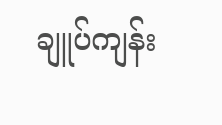ချူပ်ကျန်း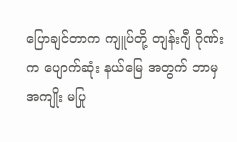ပြောချင်တာက ကျူပ်တို့ တျန်းဂျီ ဂိုဏ်းက ပျောက်ဆုံး နယ်မြေ အတွက် ဘာမှ အကျိုး မပြု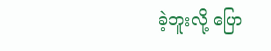ခဲ့ဘူးလို့ ပြော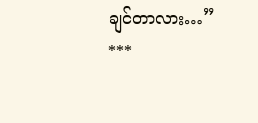ချင်တာလား…”
***